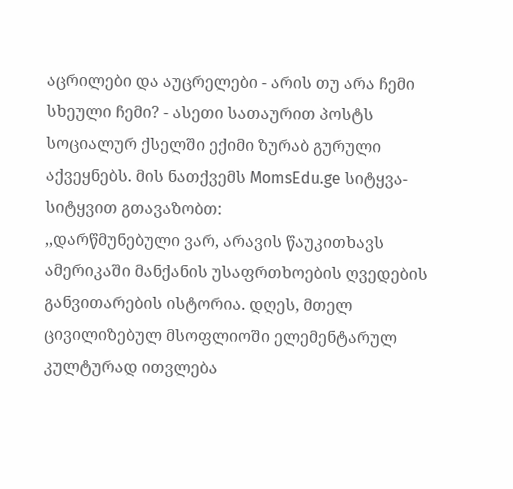აცრილები და აუცრელები - არის თუ არა ჩემი სხეული ჩემი? - ასეთი სათაურით პოსტს სოციალურ ქსელში ექიმი ზურაბ გურული აქვეყნებს. მის ნათქვემს MomsEdu.ge სიტყვა-სიტყვით გთავაზობთ:
,,დარწმუნებული ვარ, არავის წაუკითხავს ამერიკაში მანქანის უსაფრთხოების ღვედების განვითარების ისტორია. დღეს, მთელ ცივილიზებულ მსოფლიოში ელემენტარულ კულტურად ითვლება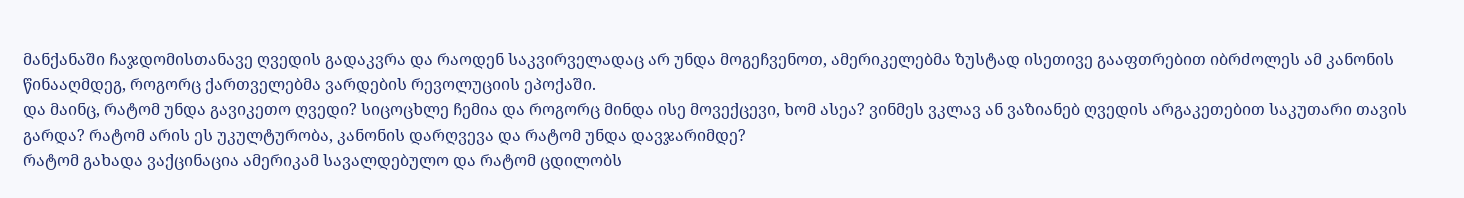მანქანაში ჩაჯდომისთანავე ღვედის გადაკვრა და რაოდენ საკვირველადაც არ უნდა მოგეჩვენოთ, ამერიკელებმა ზუსტად ისეთივე გააფთრებით იბრძოლეს ამ კანონის წინააღმდეგ, როგორც ქართველებმა ვარდების რევოლუციის ეპოქაში.
და მაინც, რატომ უნდა გავიკეთო ღვედი? სიცოცხლე ჩემია და როგორც მინდა ისე მოვექცევი, ხომ ასეა? ვინმეს ვკლავ ან ვაზიანებ ღვედის არგაკეთებით საკუთარი თავის გარდა? რატომ არის ეს უკულტურობა, კანონის დარღვევა და რატომ უნდა დავჯარიმდე?
რატომ გახადა ვაქცინაცია ამერიკამ სავალდებულო და რატომ ცდილობს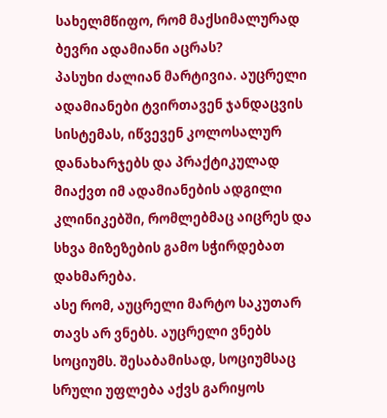სახელმწიფო, რომ მაქსიმალურად ბევრი ადამიანი აცრას?
პასუხი ძალიან მარტივია. აუცრელი ადამიანები ტვირთავენ ჯანდაცვის სისტემას, იწვევენ კოლოსალურ დანახარჯებს და პრაქტიკულად მიაქვთ იმ ადამიანების ადგილი კლინიკებში, რომლებმაც აიცრეს და სხვა მიზეზების გამო სჭირდებათ დახმარება.
ასე რომ, აუცრელი მარტო საკუთარ თავს არ ვნებს. აუცრელი ვნებს სოციუმს. შესაბამისად, სოციუმსაც სრული უფლება აქვს გარიყოს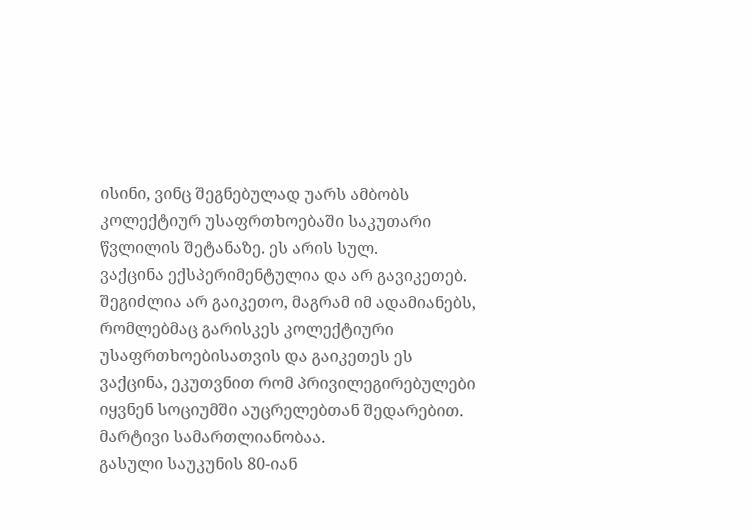ისინი, ვინც შეგნებულად უარს ამბობს კოლექტიურ უსაფრთხოებაში საკუთარი წვლილის შეტანაზე. ეს არის სულ.
ვაქცინა ექსპერიმენტულია და არ გავიკეთებ. შეგიძლია არ გაიკეთო, მაგრამ იმ ადამიანებს, რომლებმაც გარისკეს კოლექტიური უსაფრთხოებისათვის და გაიკეთეს ეს ვაქცინა, ეკუთვნით რომ პრივილეგირებულები იყვნენ სოციუმში აუცრელებთან შედარებით. მარტივი სამართლიანობაა.
გასული საუკუნის 80-იან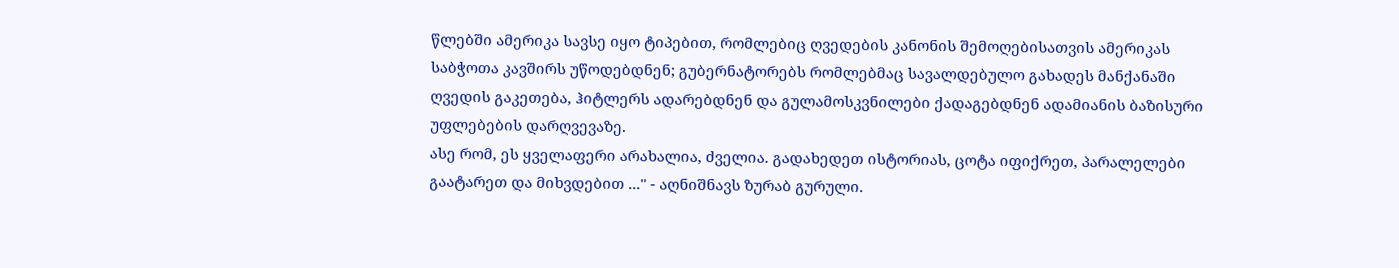წლებში ამერიკა სავსე იყო ტიპებით, რომლებიც ღვედების კანონის შემოღებისათვის ამერიკას საბჭოთა კავშირს უწოდებდნენ; გუბერნატორებს რომლებმაც სავალდებულო გახადეს მანქანაში ღვედის გაკეთება, ჰიტლერს ადარებდნენ და გულამოსკვნილები ქადაგებდნენ ადამიანის ბაზისური უფლებების დარღვევაზე.
ასე რომ, ეს ყველაფერი არახალია, ძველია. გადახედეთ ისტორიას, ცოტა იფიქრეთ, პარალელები გაატარეთ და მიხვდებით ...'' - აღნიშნავს ზურაბ გურული.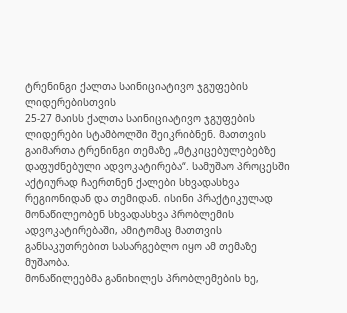ტრენინგი ქალთა საინიციატივო ჯგუფების ლიდერებისთვის
25-27 მაისს ქალთა საინიციატივო ჯგუფების ლიდერები სტამბოლში შეიკრიბნენ. მათთვის გაიმართა ტრენინგი თემაზე „მტკიცებულებებზე დაფუძნებული ადვოკატირება“. სამუშაო პროცესში აქტიურად ჩაერთნენ ქალები სხვადასხვა რეგიონიდან და თემიდან. ისინი პრაქტიკულად მონაწილეობენ სხვადასხვა პრობლემის ადვოკატირებაში, ამიტომაც მათთვის განსაკუთრებით სასარგებლო იყო ამ თემაზე მუშაობა.
მონაწილეებმა განიხილეს პრობლემების ხე,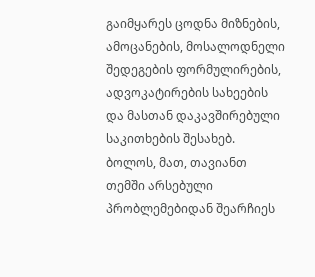გაიმყარეს ცოდნა მიზნების, ამოცანების, მოსალოდნელი შედეგების ფორმულირების, ადვოკატირების სახეების და მასთან დაკავშირებული საკითხების შესახებ. ბოლოს, მათ, თავიანთ თემში არსებული პრობლემებიდან შეარჩიეს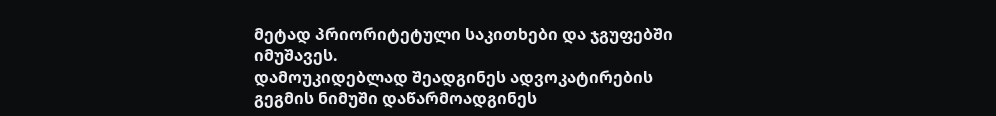მეტად პრიორიტეტული საკითხები და ჯგუფებში იმუშავეს.
დამოუკიდებლად შეადგინეს ადვოკატირების გეგმის ნიმუში დაწარმოადგინეს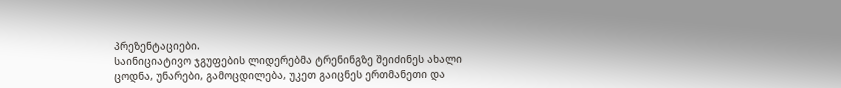პრეზენტაციები.
საინიციატივო ჯგუფების ლიდერებმა ტრენინგზე შეიძინეს ახალი ცოდნა, უნარები, გამოცდილება, უკეთ გაიცნეს ერთმანეთი და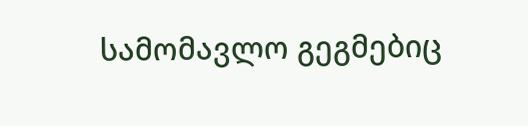სამომავლო გეგმებიც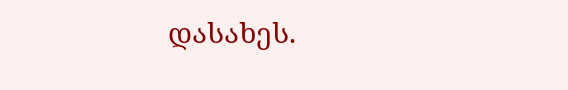დასახეს.